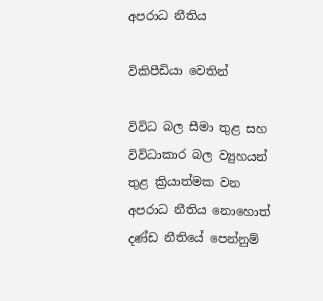අපරාධ නීතිය

විකිපීඩියා වෙතින්

විවිධ බල සීමා තුළ සහ විවිධාකාර බල ව්‍යුහයන් තුළ ක්‍රියාත්මක වන අපරාධ නීතිය නොහොත් දණ්ඩ නීතියේ පෙන්නුම්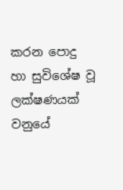කරන පොදු හා සුවිශේෂ වූ ලක්ෂණයක් වනුයේ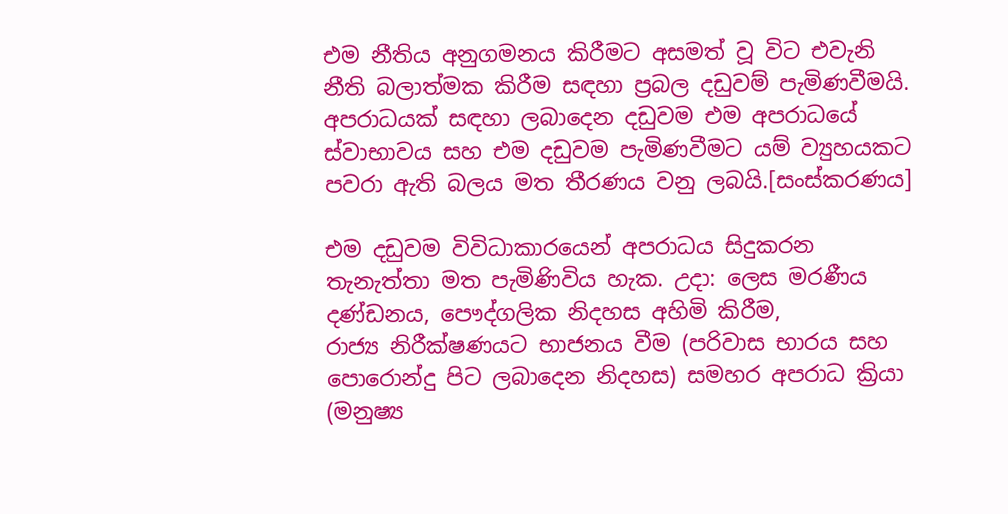එම නීතිය අනුගමනය කිරීමට අසමත් වූ විට එවැනි නීති බලාත්මක කිරීම සඳහා ප්‍රබල දඩුවම් පැමිණවීමයි. අපරාධයක් සඳහා ලබාදෙන දඩුවම එම අපරාධයේ ස්වාභාවය සහ එම දඩුවම පැමිණවීමට යම් ව්‍යුහයකට පවරා ඇති බලය මත තීරණය වනු ලබයි.[සංස්කරණය]

එම දඩුවම විවිධාකාරයෙන් අපරාධය සිදුකරන තැනැත්තා මත පැමිණිවිය හැක. උදා: ලෙස මරණීය දණ්ඩනය, පෞද්ගලික නිදහස අහිමි කිරීම, රාජ්‍ය ‍නිරීක්ෂණයට භාජනය වීම (පරිවාස භාරය සහ පොරොන්දු පිට ලබාදෙන නිදහස) සමහර අපරාධ ක්‍රියා (මනුෂ්‍ය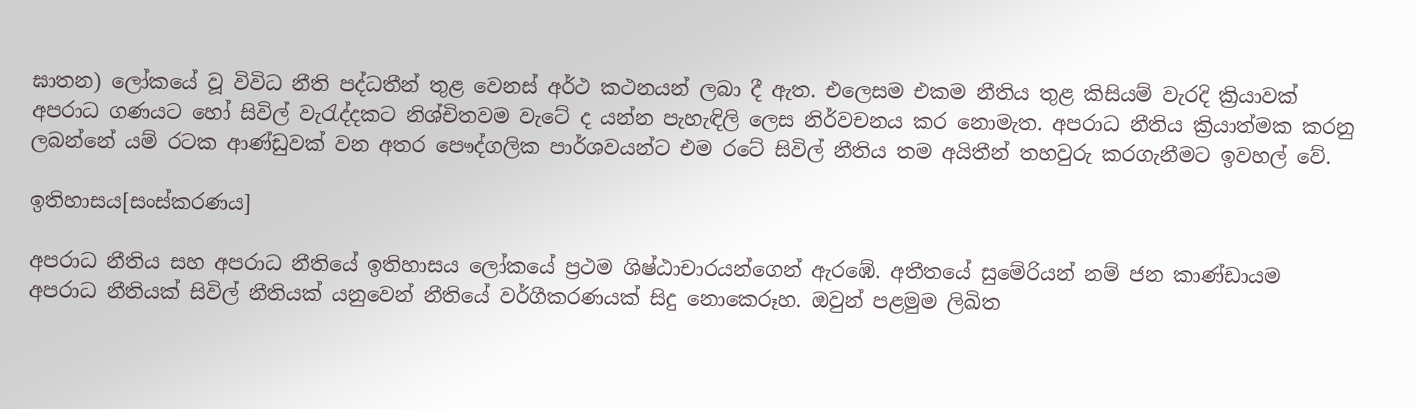ඝාතන) ලෝකයේ වූ විවිධ නීති පද්ධතීන් තුළ වෙනස් අර්ථ කථනයන් ලබා දී ඇත. එලෙසම එකම නීතිය තුළ කිසියම් වැරදි ක්‍රියාවක් අපරාධ ගණයට හෝ සිවිල් වැරැද්දකට නිශ්චිතවම වැටේ ද යන්න පැහැඳිලි ලෙස නිර්වචනය කර නොමැත. අපරාධ නීතිය ක්‍රියාත්මක කරනු ලබන්නේ යම් රටක ආණ්ඩුවක් වන අතර පෞද්ගලික පාර්ශවයන්ට එම රටේ සිවිල් නීතිය තම අයිතීන් තහවුරු කරගැනීමට ඉවහල් වේ.

ඉතිහාසය[සංස්කරණය]

අපරාධ නීතිය සහ අපරාධ නීතියේ ඉතිහාසය ලෝකයේ ප්‍රථම ශිෂ්ඨාචාරයන්ගෙන් ඇරඹේ. අතීතයේ සුමේරියන් නම් ජන කාණ්ඩායම අපරාධ නීතියක් සිවිල් නීතියක් යනුවෙන් නීතියේ වර්ගීකරණයක් සිදු නොකෙරූහ. ඔවුන් පළමුම ලිඛිත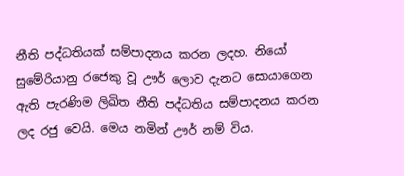නීති පද්ධතියක් සම්පාදනය කරන ලදහ. නියෝ සුමේරියානු රජෙකු වූ ඌර් ලොව දැනට සොයාගෙන ඇති පැරණිම ලිඛිත නීති පද්ධතිය සම්පාදනය කරන ලද රජු වෙයි. මෙය නමින් ඌර් නම් විය.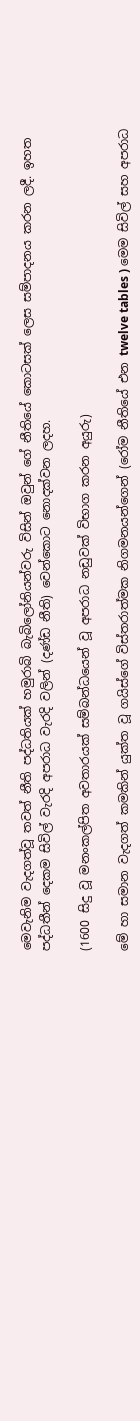මෙවැනිම වැදගත්වූ තවත් නීති පද්ධතියක් හමුරාබි බැබිලෝනියන්වරු විසින් ඔවුන් ‍ගේ නීතියේ කොටසක් ලෙස සම්පාදනය කරන ලදී. ඉහත පද්ධතීන් දෙකම සිවිල් වැරදි අපරාධ වැරදි වලින් (දණ්ඩ නීති) වෙන්කොට නොදක්වන ලදහ.

(1600 සිදු වූ මනංකල්පිත අවතාර‍යක් සම්බන්ධයෙන් වූ අපරාධ නඩුවක් විභාග කරන අයුරු)

මේ හා සමාන වැදගත් කමකින් යුක්ත වූ ගයිස්ගේ විස්තරාත්මක නිගමනයන්ගෙන් (රෝම නීතියේ එන twelve tables ) මෙම සිවිල් සහ අපරාධ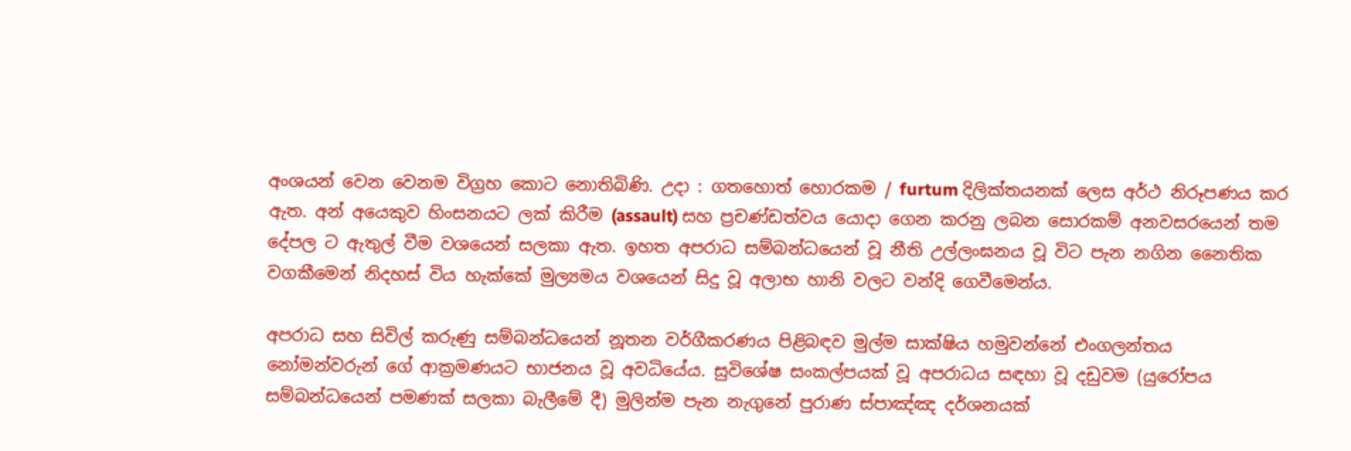අංශයන් වෙන වෙනම විග්‍රහ කොට නොතිබිණි. උදා : ගතහොත් හොරකම / furtum දිලික්තයනක් ලෙස අර්ථ නිරූපණය කර ඇත. අන් අයෙකුව හිංසනයට ලක් කිරීම (assault) සහ ප්‍රචණ්ඩත්වය යොදා ගෙන කරනු ලබන සොරකම් අනවසරයෙන් තම දේපල ට ඇතුල් වීම වශයෙන් සලකා ඇත. ඉහත අපරාධ සම්බන්ධයෙන් වූ නීති උල්ලංඝනය වූ විට පැන නගින නෛතික වගකීමෙන් නිදහස් විය හැක්කේ මුල්‍යමය වශයෙන් සිදු වූ අලාභ හානි වලට වන්දි ගෙවීමෙන්ය.

අපරාධ සහ සිවිල් කරුණු සම්බන්ධයෙන් නූතන වර්ගීකරණය පිළිබඳව මුල්ම සාක්ෂිය හමුවන්නේ එංගලන්තය නෝමන්වරුන් ‍ගේ ආක්‍රමණයට භාජනය වූ අවධියේය. සුවිශේෂ සංකල්පයක් වූ අපරාධය සඳහා වූ දඩුවම (යුරෝප‍ය සම්බන්ධයෙන් පමණක් සලකා බැලීමේ දී) මුලින්ම පැන නැගුනේ පුරාණ ස්පාඤ්ඤ දර්ශනයක්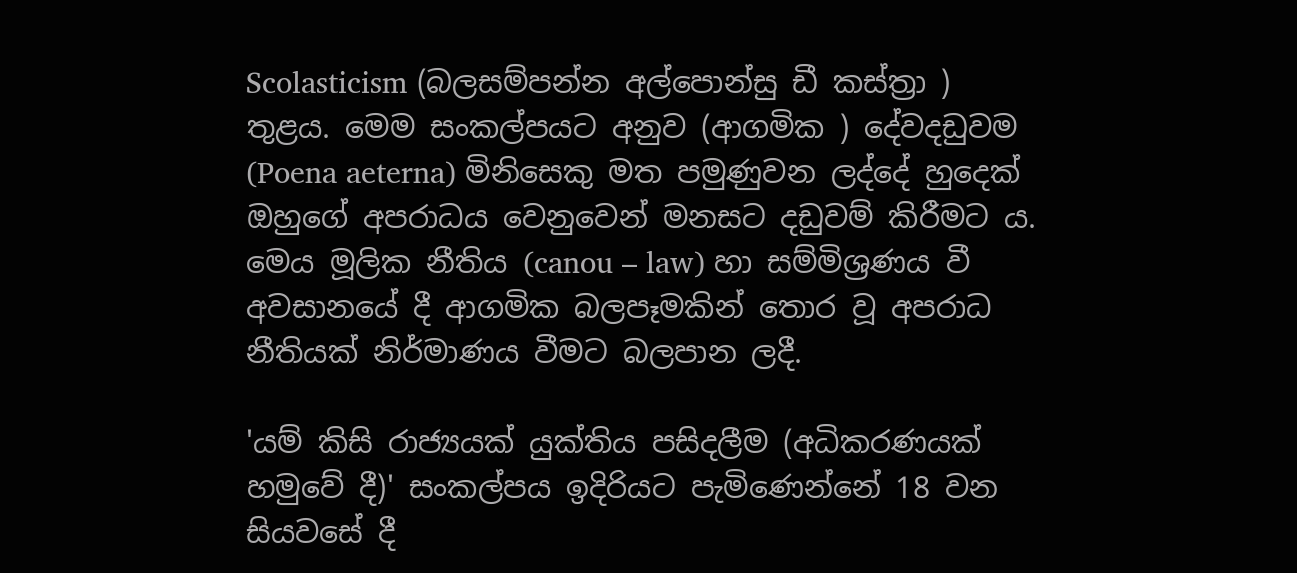Scolasticism (බලසම්පන්න අල්පොන්සු ඩී කස්‍ත්‍රා ) තුළය. මෙම සංකල්පයට අනුව (ආගමික ) දේවදඩුවම (Poena aeterna) මිනිසෙකු මත පමුණුවන ලද්දේ හුදෙක් ඔහුගේ අපරාධය වෙනුවෙන් මනසට දඩුවම් කිරීමට ය. මෙය මූලික නීතිය (canou – law) හා සම්මිශ්‍රණය වී අවසානයේ දී ආගමික බලපෑමකින් තොර වූ අපරාධ නීතියක් නිර්මාණය වීමට බලපාන ලදී.

'යම් කිසි රාජ්‍යයක් යුක්තිය පසිදලීම (අධිකරණයක් හමුවේ දී)' සංකල්පය ඉදිරියට පැමිණෙන්නේ 18 වන සියවසේ දී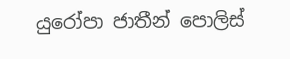යුරෝපා ජාතීන් පොලිස්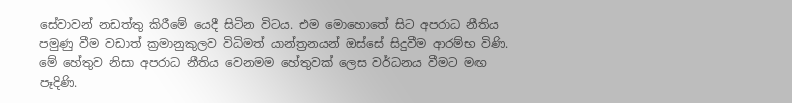සේවාවන් නඩත්තු කිරීමේ යෙදී සිටින විටය. එම මොහොතේ සිට අපරාධ නීතිය පමුණු වීම වඩාත් ක්‍රමානුකුලව විධිමත් යාන්ත්‍රනයන් ඔස්සේ සිදුවීම ආරම්භ විණි. මේ හේතුව නිසා අපරාධ නීතිය වෙනමම හේතුවක් ලෙස වර්ධනය වීමට මඟ පෑදිණි.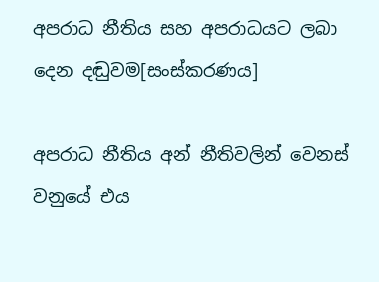අපරාධ නීතිය සහ අපරාධයට ලබා දෙන දඬුවම[සංස්කරණය]

අපරාධ නීතිය අන් නීතිවලින් වෙනස් වනුයේ එය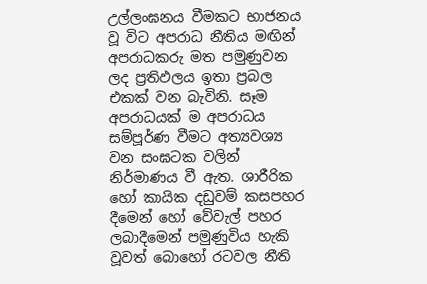උල්ලංඝනය වීමකට භාජනය වූ විට අපරාධ නීතිය මඟින් අපරාධකරු මත පමුණුවන ලද ප්‍රතිඵලය ඉතා ප්‍රබල එකක් වන බැවිනි. සෑම අපරාධයක් ම අපරාධය සම්පූර්ණ වීමට අත්‍යවශ්‍ය වන සංඝටක වලින් නිර්මාණය වී ඇත. ශාරීරික හෝ කායික දඩුවම් කසපහර දීමෙන් හෝ වේවැල් පහර ලබාදීමෙන් පමුණුවිය හැකි වූවත් බොහෝ රටවල නීති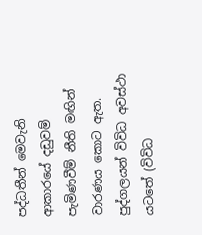පද්ධතීන් මෙවැනි ආකාරයේ දඩුවම් පැමිණවීම් නීති මඟින් වාරණය කොට ඇත. පුද්ගලයන් විවිධ අවස්ථා යටතේ (විවිධ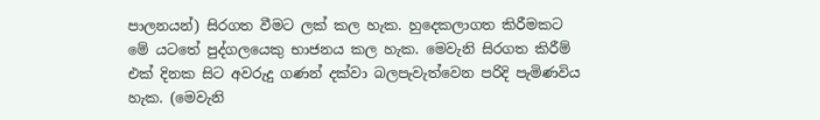පාලනයන්) සිරගත වීමට ලක් කල හැක. හුදෙකලාගත කිරීමකට මේ යටතේ පුද්ගලයෙකු භාජනය කල හැක. මෙවැනි සිරගත කිරීම් එක් දිනක සිට අවරුදු ගණන් දක්වා බලපැවැත්වෙන පරිදි පැමිණවිය හැක. (මෙවැනි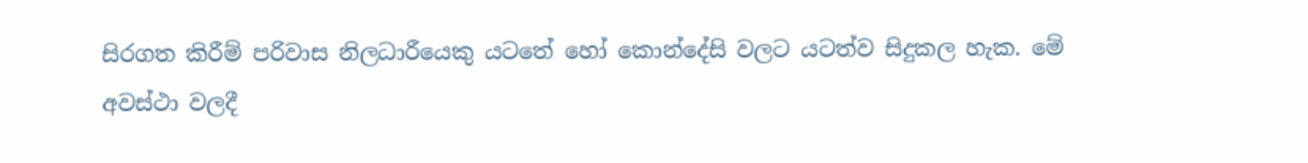සිරගත කිරීම් පරිවාස නිලධාරීයෙකු යටතේ හෝ කොන්දේසි වලට යටත්ව සිදුකල හැක. මේ අවස්ථා වලදී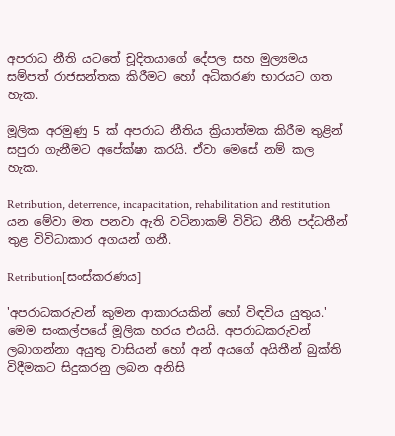අපරාධ නීති යටතේ චූදිතයාගේ දේපල සහ මුල්‍යමය සම්පත් රාජසන්තක ‍කිරීමට හෝ අධිකරණ භාරයට ගත හැක.

මූලික අරමුණු 5 ක් අපරාධ නීතිය ක්‍රියාත්මක කිරීම තුළින් සපුරා ගැනීමට අපේක්ෂා කරයි. ඒවා මෙසේ නම් කල හැක.

Retribution, deterrence, incapacitation, rehabilitation and restitution යන මේවා මත පනවා ඇති වටිනාකම් විවිධ නීති පද්ධතීන් තුළ විවිධාකාර අගයන් ගනී.

Retribution[සංස්කරණය]

'අපරාධකරුවන් කුමන ආකාරයකින් ‍හෝ විඳවිය යුතුය.' මෙම සංකල්පයේ මූලික හරය එයයි. අපරාධකරුවන් ලබාගන්නා අයුතු වාසියන් හෝ අන් අයගේ අයිතීන් බුක්ති විදීමකට සිදුකරනු ලබන අනිසි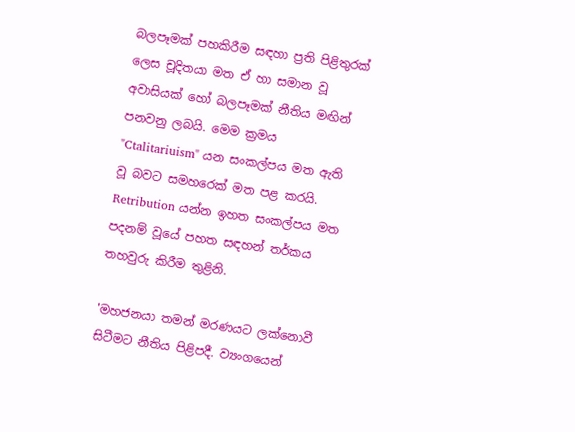බලපෑමක් පහකිරීම සඳහා ප්‍රති පිළිතුරක් ලෙස චූදිතයා මත ඒ හා සමාන වූ අවාසියක් හෝ බලපෑමක් නීතිය මඟින් පනවනු ලබයි. මෙම ක්‍රමය "Ctalitariuism" යන සංකල්පය මත ඇති වූ බවට සමහරෙක් මත පළ කරයි. Retribution යන්න ඉහත සංකල්පය මත පදනම් වූයේ පහත සඳහන් තර්කය තහවුරු කිරීම තුළිනි.

'මහජනයා තමන් මරණයට ලක්නොවී සිටීමට නීතිය පිළිපදී. ව්‍යංගයෙන්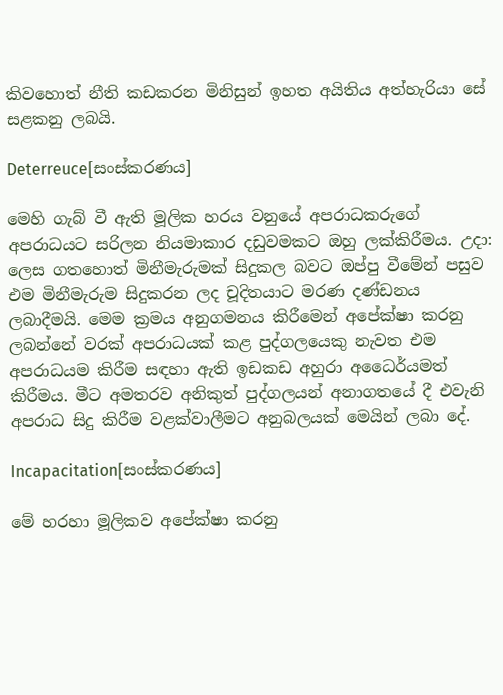කිවහොත් නීති කඩකරන මිනිසුන් ඉහත අයිතිය අත්හැරියා සේ සළකනු ලබයි.

Deterreuce[සංස්කරණය]

මෙහි ගැබ් වී ඇති මූලික හරය වනුයේ අපරාධකරුගේ අපරාධයට සරිලන නියමාකාර දඩුවමකට ඔහු ලක්කිරීමය. උදා: ලෙස ගතහොත් මිනීමැරුමක් සිදුකල බවට ඔප්පු වීමේන් පසුව එම මිනීමැරුම සිදුකරන ලද චූදිතයාට මරණ දණ්ඩනය ලබාදීමයි. මෙම ක්‍රමය අනුගමනය කිරීමෙන් අපේක්ෂා කරනු ලබන්නේ වරක් අපරාධයක් කළ පුද්ගලයෙකු නැවත එම අපරාධයම කිරීම සඳහා ඇති ඉඩකඩ අහුරා අධෛර්යමත් කිරීමය. මීට අමතරව අනිකුත් පුද්ගලයන් අනාගතයේ දී එවැනි අපරාධ සිදු කිරීම වළක්වාලීමට අනුබලයක් මෙයින් ලබා දේ.

Incapacitation[සංස්කරණය]

මේ හරහා මූලිකව අපේක්ෂා කරනු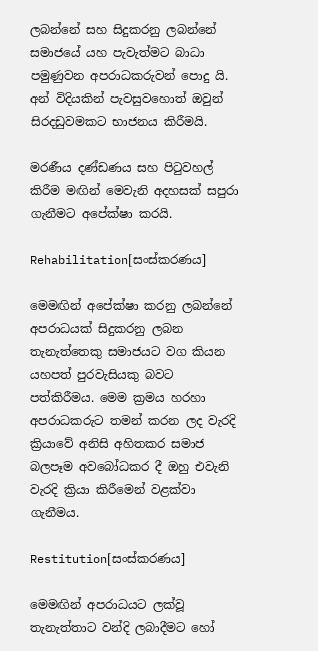ලබන්නේ සහ සිදුකරනු ලබන්නේ සමාජයේ යහ පැවැත්මට බාධා පමුණුවන අපරාධකරුවන් පොදු යි. අන් විදියකින් පැවසුවහොත් ඔවුන් සිරදඩුවමකට භාජනය කිරීමයි.

මරණීය දණ්ඩණය සහ පිටුවහල් කිරීම මඟින් මෙවැනි අදහසක් සපුරා ගැනීමට අපේක්ෂා කරයි.

Rehabilitation[සංස්කරණය]

මෙමඟින් අපේක්ෂා කරනු ලබන්නේ අපරාධයක් සිදුකරනු ලබන තැනැත්තෙකු සමාජයට වග කියන යහපත් පුරවැසියකු බවට පත්කිරීමය. මෙම ක්‍රමය හරහා අපරාධකරුට තමන් කරන ලද වැරදි ක්‍රියාවේ අනිසි අහිතකර සමාජ බලපෑම අවබෝධකර දී ඔහු එවැනි වැරදි ක්‍රියා කිරීමෙන් වළක්වා ගැනීමය.

Restitution[සංස්කරණය]

මෙමඟින් අපරාධයට ලක්වූ තැනැත්තාට වන්දි ලබාදීමට හෝ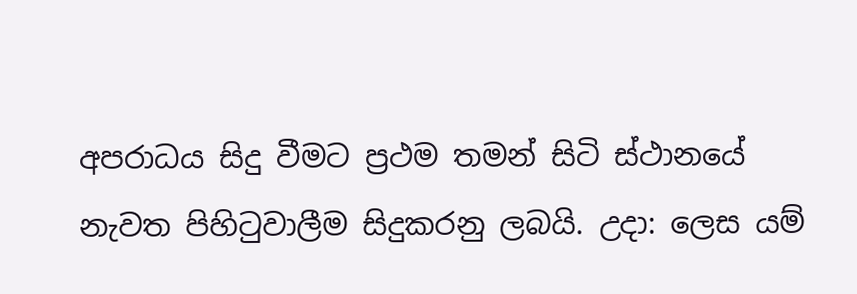අපරාධය සිදු වීමට ප්‍රථම තමන් සිටි ස්ථානයේ නැවත පිහිටුවාලීම සිදුකරනු ලබයි. උදා: ලෙස යම්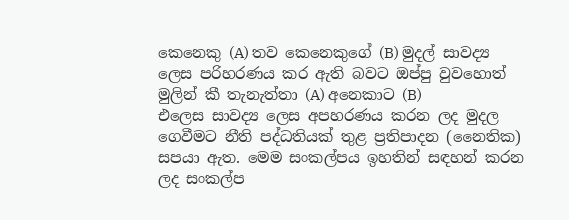කෙනෙකු (A) තව කෙනෙකුගේ (B) මුදල් සාවද්‍ය ලෙස පරිහරණය කර ඇති බවට ඔප්පු වුවහොත් මුලින් කී තැනැත්තා (A) අනෙකාට (B) එලෙස ‍සාවද්‍ය ලෙස අපහරණය කරන ලද මුදල ගෙවීමට නීති පද්ධතියක් තුළ ප්‍රතිපාදන (නෛතික) සපයා ඇත. මෙම සංකල්පය ඉහතින් සඳහන් කරන ලද සංකල්ප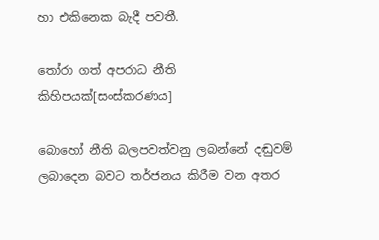හා එකිනෙක බැදී පවතී.

තෝරා ගත් අපරාධ නීති කිහිපයක්[සංස්කරණය]

බොහෝ නීති බලපවත්වනු ලබන්නේ දඬුවම් ලබාදෙන බවට තර්ජනය කිරීම වන අතර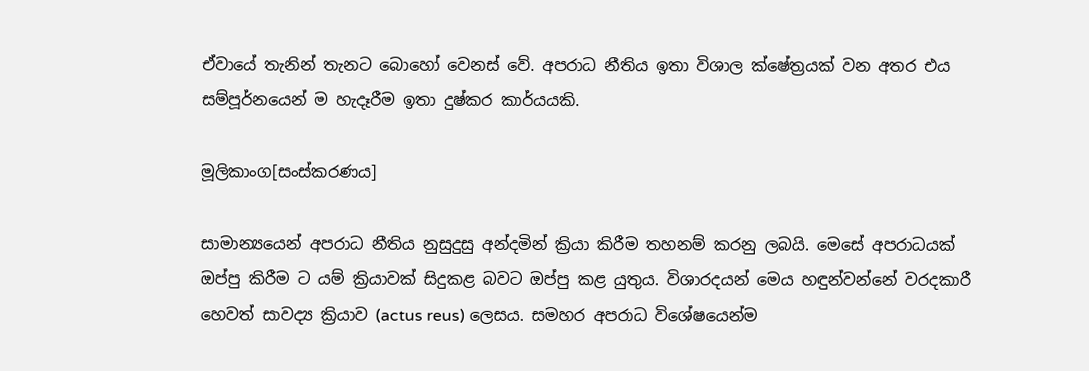ඒවායේ තැනින් තැනට බොහෝ වෙනස් වේ. අපරාධ නීතිය ඉතා විශාල ක්ෂේත්‍රයක් වන අතර එය සම්පූර්නයෙන් ම හැදෑරීම ඉතා දුෂ්කර කාර්යයකි.

මූලිකාංග[සංස්කරණය]

සාමාන්‍යයෙන් අපරාධ නීතිය නුසුදුසු අන්දමින් ක්‍රියා කිරීම තහනම් කරනු ලබයි. මෙසේ අපරාධයක් ඔප්පු කිරීම ට යම් ක්‍රියාවක් සිදුකළ බවට ඔප්පු කළ යුතුය. විශාරදයන් මෙය හඳුන්වන්නේ වරදකාරී හෙවත් සාවද්‍ය ක්‍රියාව (actus reus) ලෙසය. සමහර අපරාධ විශේෂයෙන්ම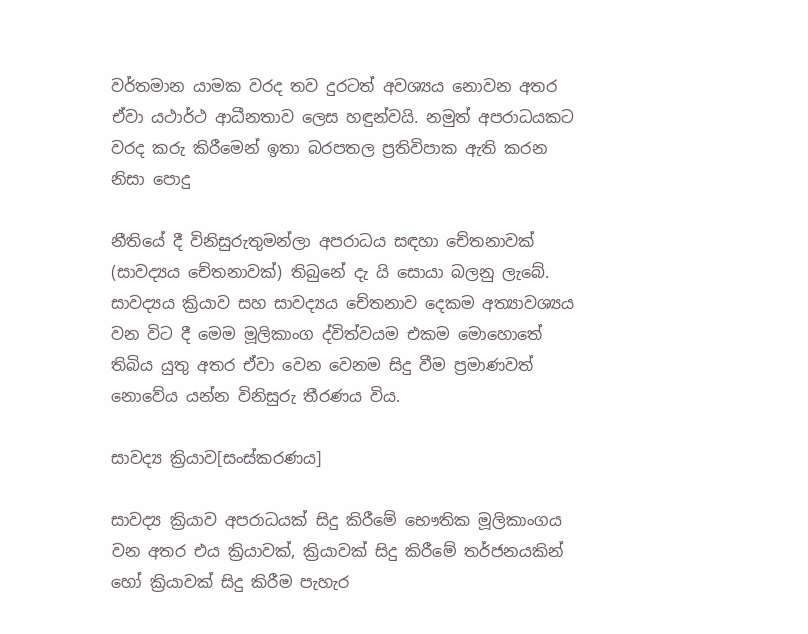වර්තමාන යාමක වරද තව දුරටත් අවශ්‍යය නොවන අතර ඒවා යථාර්ථ ආධීනතාව ලෙස හඳුන්වයි. නමුත් අපරාධයකට වරද කරු කිරීමෙන් ඉතා බරපතල ප්‍රතිවිපාක ඇති කරන නිසා පොදු

නීතියේ දී විනිසුරුතුමන්ලා අපරාධය සඳහා චේතනාවක් (සාවද්‍යය චේතනාවක්) තිබුනේ දැ යි සොයා බලනු ලැබේ. සාවද්‍යය ක්‍රියාව සහ සාවද්‍යය චේතනාව දෙකම අත්‍යාවශ්‍යය වන විට දී මෙම මූලිකාංග ද්විත්වයම එකම මොහොතේ තිබිය යුතු අතර ඒවා වෙන වෙනම සිදු වීම ප්‍රමාණවත් නොවේය යන්න විනිසුරු තීරණය විය.

සාවද්‍ය ක්‍රියාව[සංස්කරණය]

සාවද්‍ය ක්‍රියාව අපරාධයක් සිදු කිරීමේ භෞතික මූලිකාංගය වන අතර එය ක්‍රියාවක්, ක්‍රියාවක් සිදු කිරීමේ තර්ජනයකින් හෝ ක්‍රියාවක් සිදු කිරීම පැහැර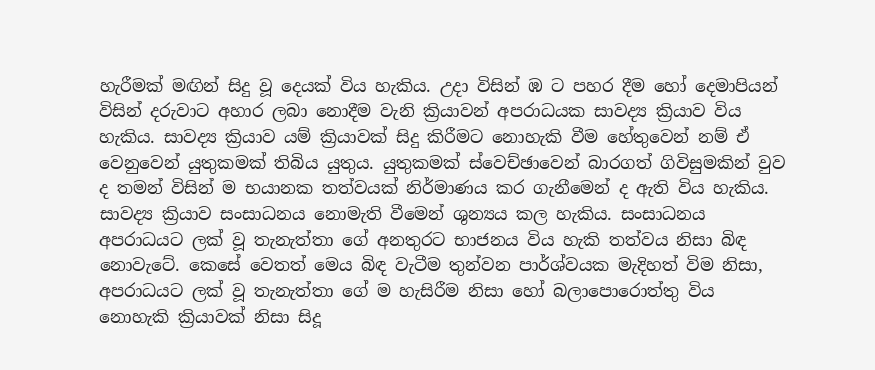හැරීමක් මඟින් සිදු වූ දෙයක් විය හැකිය. උදා විසින් ඹ ට පහර දීම හෝ දෙමාපියන් විසින් දරුවාට අහාර ලබා නොදීම වැනි ක්‍රියාවන් අපරාධයක සාවද්‍ය ක්‍රියාව විය හැකිය. සාවද්‍ය ක්‍රියාව යම් ක්‍රියාවක් සිදු කිරීමට නොහැකි වීම හේතුවෙන් නම් ඒ වෙනුවෙන් යුතුකමක් තිබිය යුතුය. යුතුකමක් ස්වෙච්ඡාවෙන් බාරගත් ගිවිසුමකින් වුව ද තමන් විසින් ම භයානක තත්වයක් නිර්මාණය කර ගැනීමෙන් ද ඇති විය හැකිය. සාවද්‍ය ක්‍රියාව සංසාධනය නොමැති වීමෙන් ශුන්‍යය කල හැකිය. සංසාධනය අපරාධයට ලක් වූ තැනැත්තා ගේ අනතුරට භාජනය විය හැකි තත්වය නිසා බිඳ නොවැටේ. කෙසේ වෙතත් මෙය බිඳ වැටීම තුන්වන පාර්ශ්වයක මැදිහත් විම නිසා, අපරාධයට ලක් වූ තැනැත්තා ගේ ම හැසිරීම නිසා හෝ බලාපොරොත්තු විය නොහැකි ක්‍රියාවක් නිසා සිදූ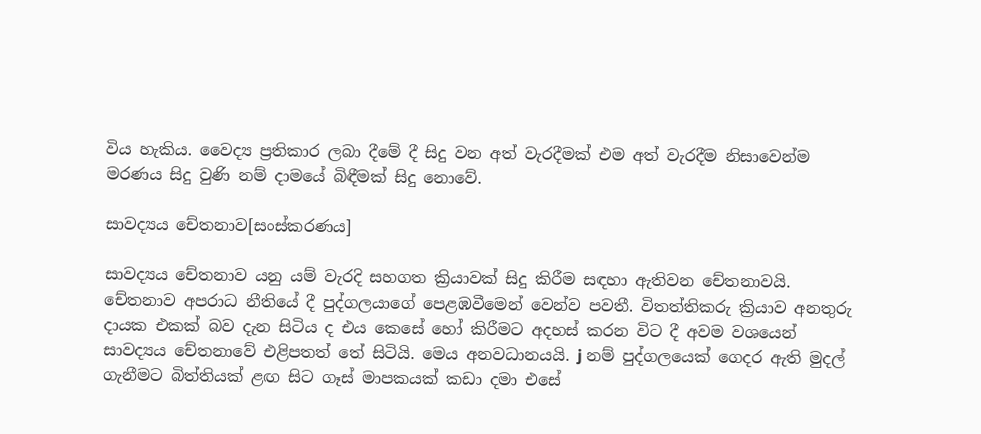විය හැකිය. වෛද්‍ය ප්‍රතිකාර ලබා දීමේ දී සිදු වන අත් වැරදීමක් එම අත් වැරදීම නිසාවෙන්ම මරණය සිදු වුණි නම් දාමයේ බිඳීමක් සිදු නොවේ.

සාවද්‍යය චේතනාව[සංස්කරණය]

සාවද්‍යය චේතනාව යනු යම් වැරදි සහගත ක්‍රියාවක් සිදු කිරීම සඳහා ඇතිවන චේතනාවයි. චේතනාව අපරාධ නීතියේ දී පුද්ගලයාගේ පෙළඹවීමෙන් වෙන්ව පවතී. විතත්තිකරු ක්‍රියාව අනතුරු දායක එකක් බව දැන සිටිය ද එය කෙසේ හෝ කිරීමට අදහස් කරන විට දී අවම වශයෙන් සාවද්‍යය චේතනාවේ එළිපතත් තේ සිටියි. මෙය අනවධානයයි. j නම් පුද්ගලයෙක් ගෙදර ඇති මුදල් ගැනීමට බිත්තියක් ළඟ සිට ගෑස් මාපකයක් කඩා දමා එසේ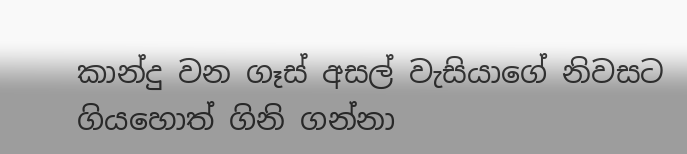කාන්දු වන ගෑස් අසල් වැසියාගේ නිවසට ගියහොත් ගිනි ගන්නා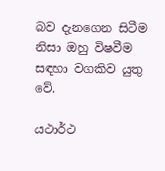බව දැනගෙන සිටීම නිසා ඔහු විෂවීම සඳහා වගකිව යුතු වේ.

යථාර්ථ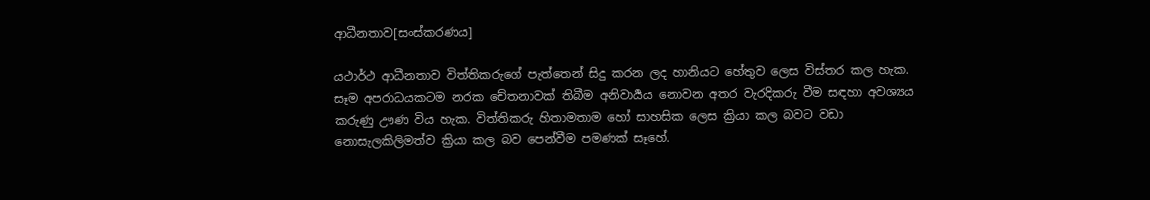ආධීනතාව[සංස්කරණය]

යථාර්ථ ආධීනතාව විත්තිකරුගේ පැත්තෙන් සිදු කරන ලද හානියට හේතුව ලෙස විස්තර කල හැක. සෑම අපරාධයකටම නරක චේතනාවක් තිබීම අනිවාර්‍යය නොවන අතර වැරදිකරු වීම සඳහා අවශ්‍යය කරුණු ඌණ විය හැක. විත්තිකරු හිතාමතාම හෝ සාහසික ලෙස ක්‍රියා කල බවට වඩා නොසැලකිලිමත්ව ක්‍රියා කල බව පෙන්වීම පමණක් සෑහේ.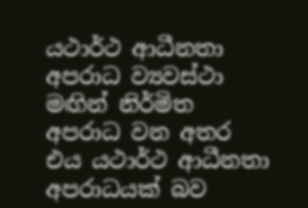යථාර්ථ ආධීනතා අපරාධ ව්‍යවස්ථා මඟින් නිර්මිත අපරාධ වන අතර එය යථාර්ථ ආධීනතා අපරාධයක් බව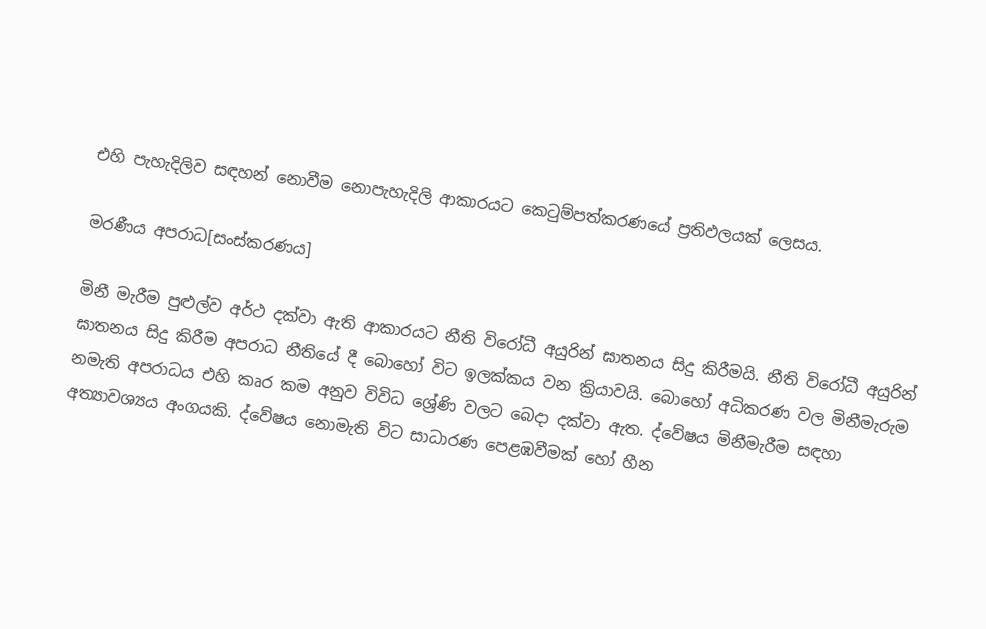එහි පැහැදිලිව සඳහන් නොවීම නොපැහැදිලි ආකාරයට කෙටුම්පත්කරණයේ ප්‍රතිඵලයක් ලෙසය.

මරණීය අපරාධ[සංස්කරණය]

මිනී මැරීම පුළුල්ව අර්ථ දක්වා ඇති ආකාරයට නීති විරෝධී අයුරින් ඝාතනය සිදු කිරීමයි. නීති විරෝධී අයුරින් ඝාතනය සිදු කිරීම අපරාධ නීතියේ දී බොහෝ විට ඉලක්කය වන ක්‍රියාවයි. බොහෝ අධිකරණ වල මිනීමැරුම නමැති අපරාධය එහි කෘර කම අනුව විවිධ ශ්‍රේණි වලට බෙදා දක්වා ඇත. ද්වේෂය මිනීමැරීම සඳහා අත්‍යාවශ්‍යය අංගයකි. ද්වේෂය නොමැති විට සාධාරණ පෙළඹවීමක් හෝ හීන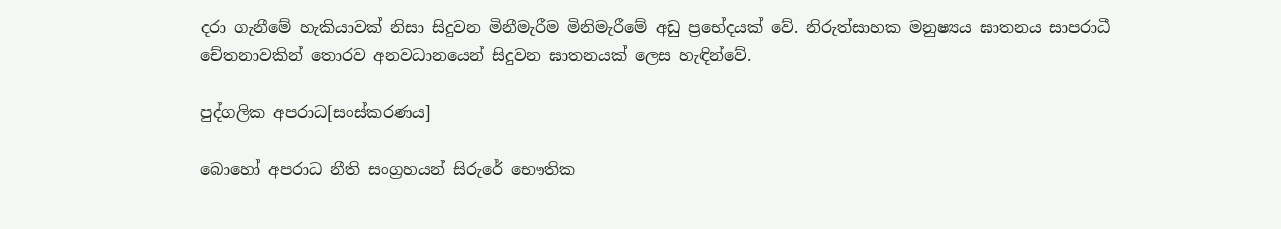දරා ගැනීමේ හැකියාවක් නිසා සිදුවන මිනීමැරීම මිනිමැරීමේ අඩු ප්‍රභේදයක් වේ. නිරුත්සාහක මනුෂ්‍යය ඝාතනය සාපරාධී චේතනාවකින් තොරව අනවධානයෙන් සිදුවන ඝාතනයක් ලෙස හැඳින්වේ.

පුද්ගලික අපරාධ[සංස්කරණය]

බොහෝ අපරාධ නීති සංග්‍රහයන් සිරුරේ භෞතික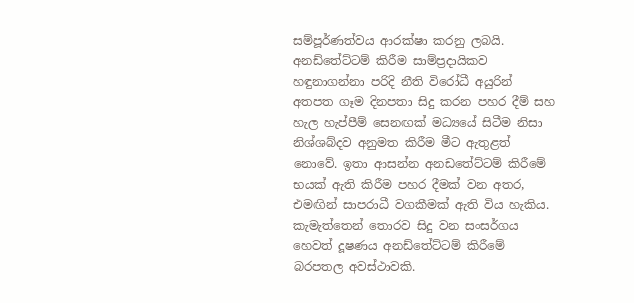සම්පූර්ණත්වය ආරක්ෂා කරනු ලබයි. අනඩ්තේට්ටම් කිරීම සාම්ප්‍රදායිකව හඳුනාගන්නා පරිදි නීති විරෝධී අයුරින් අතපත ගෑම දිනපතා සිදු කරන පහර දීම් සහ හැල හැප්පීම් සෙනඟක් මධ්‍යයේ සිටීම නිසා නිශ්ශබ්දව අනුමත කිරීම මීට ඇතුළත් නොවේ. ඉතා ආසන්න අනඩතේට්ටම් කිරීමේ භයක් ඇති කිරීම පහර දීමක් වන අතර, එමඟින් සාපරාධී වගකීමක් ඇති විය හැකිය. කැමැත්තෙන් තොරව සිදු වන සංසර්ගය හෙවත් දූෂණය අනඩ්තේට්ටම් කිරීමේ බරපතල අවස්ථාවකි.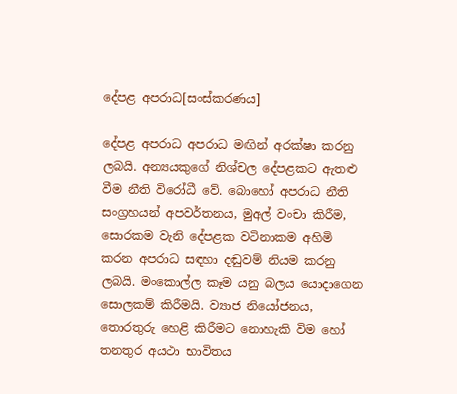දේපළ අපරාධ[සංස්කරණය]

දේපළ අපරාධ අපරාධ මඟින් අරක්ෂා කරනු ලබයි. අන්‍යයකුගේ නිශ්චල දේපළකට ඇතළු වීම නීති විරෝධී වේ. බොහෝ අපරාධ නීති සංග්‍රහයන් අපවර්තනය, මුඅල් වංචා කිරීම, සොරකම වැනි දේපළක වටිනාකම අහිමි කරන අපරාධ සඳහා දඬුවම් නියම කරනු ලබයි. මංකොල්ල කෑම යනු බලය යොදාගෙන සොලකම් කිරීමයි. ව්‍යාජ නියෝජනය, තොරතුරු හෙළි කිරීමට නොහැකි විම හෝ තනතුර අයථා භාවිතය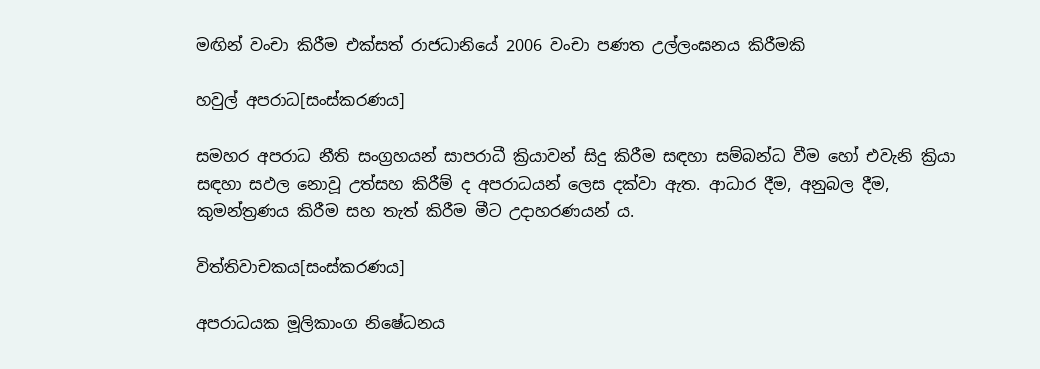මඟින් වංචා කිරීම එක්සත් රාජධානියේ 2006 වංචා පණත උල්ලංඝනය කිරීමකි

හවුල් අපරාධ[සංස්කරණය]

සමහර අපරාධ නීති සංග්‍රහයන් සාපරාධී ක්‍රියාවන් සිදු කිරීම සඳහා සම්බන්ධ වීම හෝ එවැනි ක්‍රියා සඳහා සඵල නොවූ උත්සහ කිරීම් ද අපරාධයන් ලෙස දක්වා ඇත. ආධාර දීම, අනුබල දීම, කුමන්ත්‍රණය කිරීම සහ තැත් කිරීම මීට උදාහරණයන් ය.

විත්තිවාචකය[සංස්කරණය]

අපරාධයක මූලිකාංග නිෂේධනය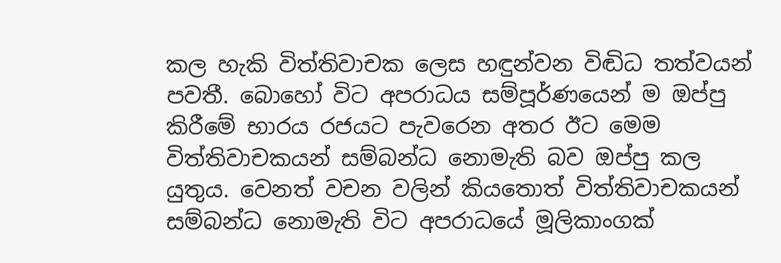කල හැකි විත්තිවාචක ලෙස හඳුන්වන විඬිධ තත්වයන් පවතී. බොහෝ විට අපරාධය සම්පූර්ණයෙන් ම ඔප්පු කිරීමේ භාරය රජයට පැවරෙන අතර ඊට මෙම විත්තිවාචකයන් සම්බන්ධ නොමැති බව ඔප්පු කල යුතුය. වෙනත් වචන වලින් කියතොත් විත්තිවාචකයන් සම්බන්ධ නොමැති විට අපරාධයේ මූලිකාංගක්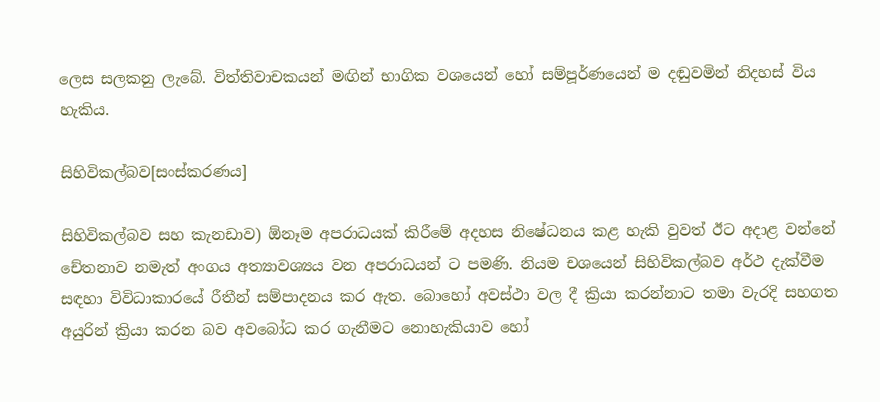ලෙස සලකනු ලැබේ. විත්තිවාචකයන් මඟින් භාගික වශයෙන් හෝ සම්පූර්ණයෙන් ම දඬුවමින් නිදහස් විය හැකිය.

සිහිවිකල්බව[සංස්කරණය]

සිහිවිකල්බව සහ කැනඩාව) ඕනෑම අපරාධයක් කිරීමේ අදහස නිෂේධනය කළ හැකි වුවත් ඊට අදාළ වන්නේ චේතනාව නමැත් අංගය අත්‍යාවශ්‍යය වන අපරාධයන් ට පමණි. නියම චශයෙන් සිහිවිකල්බව අර්ථ දැක්වීම සඳහා විවිධාකාරයේ රීතීන් සම්පාදනය කර ඇත. බොහෝ අවස්ථා වල දී ක්‍රියා කරන්නාට තමා වැරදි සහගත අයුරින් ක්‍රියා කරන බව අවබෝධ කර ගැනීමට නොහැකියාව හෝ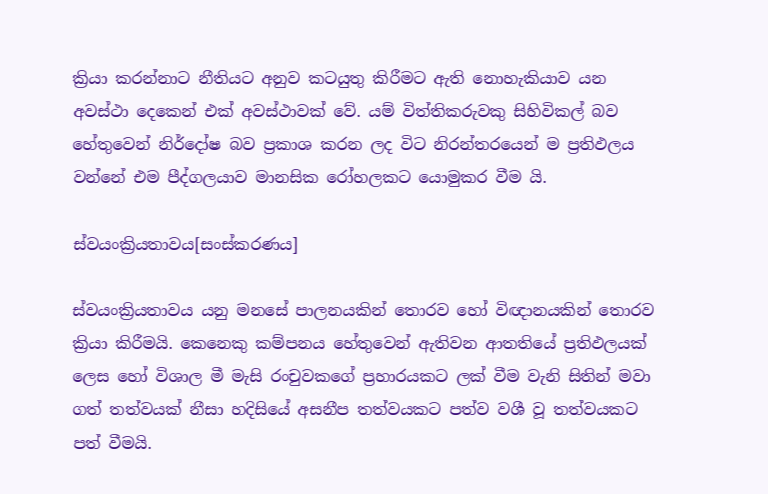ක්‍රියා කරන්නාට නීතියට අනුව කටයුතු කිරීමට ඇති නොහැකියාව යන අවස්ථා දෙකෙන් එක් අවස්ථාවක් වේ. යම් විත්තිකරුවකු සිහිවිකල් බව හේතුවෙන් නිර්දෝෂ බව ප්‍රකාශ කරන ලද විට නිරන්තරයෙන් ම ප්‍රතිඵලය වන්නේ එම පීද්ගලයාව මානසික රෝහලකට යොමුකර වීම යි.

ස්වයංක්‍රියතාවය[සංස්කරණය]

ස්වයංක්‍රියතාවය යනු මනසේ පාලනයකින් තොරව හෝ විඥානයකින් තොරව ක්‍රියා කිරීමයි. කෙනෙකු කම්පනය හේතුවෙන් ඇතිවන ආතතියේ ප්‍රතිඵලයක් ලෙස හෝ විශාල මී මැසි රංචුවකගේ ප්‍රහාරයකට ලක් වීම වැනි සිතින් මවා ගත් තත්වයක් නීසා හදිසියේ අසනීප තත්වයකට පත්ව වශී වූ තත්වයකට පත් වීමයි.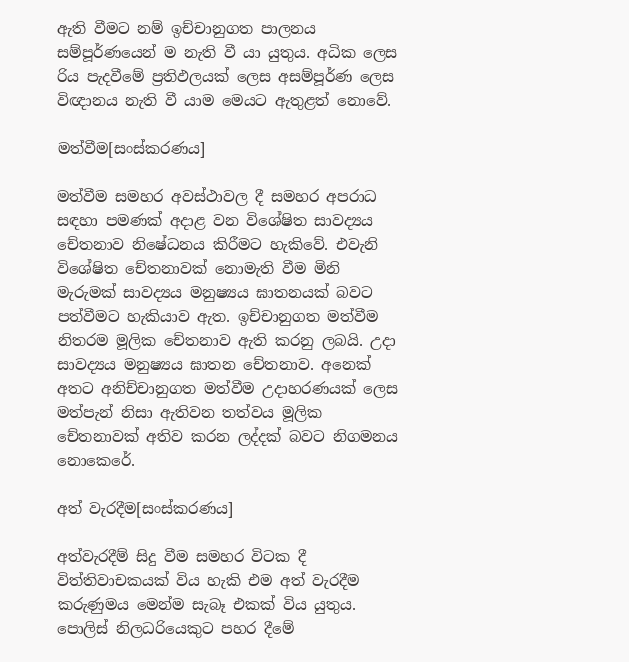ඇති වීමට නම් ඉච්චානුගත පාලනය සම්පූර්ණයෙන් ම නැති වී යා යුතුය. අධික ලෙස රිය පැදවීමේ ප්‍රතිඵලයක් ලෙස අසම්පූර්ණ ලෙස විඥානය නැති වී යාම මෙයට ඇතුළත් නොවේ.

මත්වීම[සංස්කරණය]

මත්වීම සමහර අවස්ථාවල දී සමහර අපරාධ සඳහා පමණක් අදාළ වන විශේෂිත සාවද්‍යය චේතනාව නිෂේධනය කිරීමට හැකිවේ. එවැනි විශේෂිත චේතනාවක් නොමැති වීම මිනි මැරුමක් සාවද්‍යය මනුෂ්‍යය ඝාතනයක් බවට පත්වීමට හැකියාව ඇත. ඉච්චානුගත මත්වීම නිතරම මූලික චේතනාව ඇති කරනු ලබයි. උදා සාවද්‍යය මනුෂ්‍යය ඝාතන චේතනාව. අනෙක් අතට අනිච්චානුගත මත්වීම උදාහරණයක් ලෙස මත්පැන් නිසා ඇතිවන තත්වය මූලික චේතනාවක් අතිව කරන ලද්දක් බවට නිගමනය නොකෙරේ.

අත් වැරදීම[සංස්කරණය]

අත්වැරදීම් සිදු වීම සමහර විටක දී විත්තිවාචකයක් විය හැකි එම අත් වැරදීම කරුණුමය මෙන්ම සැබෑ එකක් විය යුතුය. පොලිස් නිලධරියෙකුට පහර දීමේ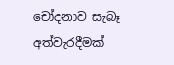චෝදනාව සැබෑ අත්වැරදීමක්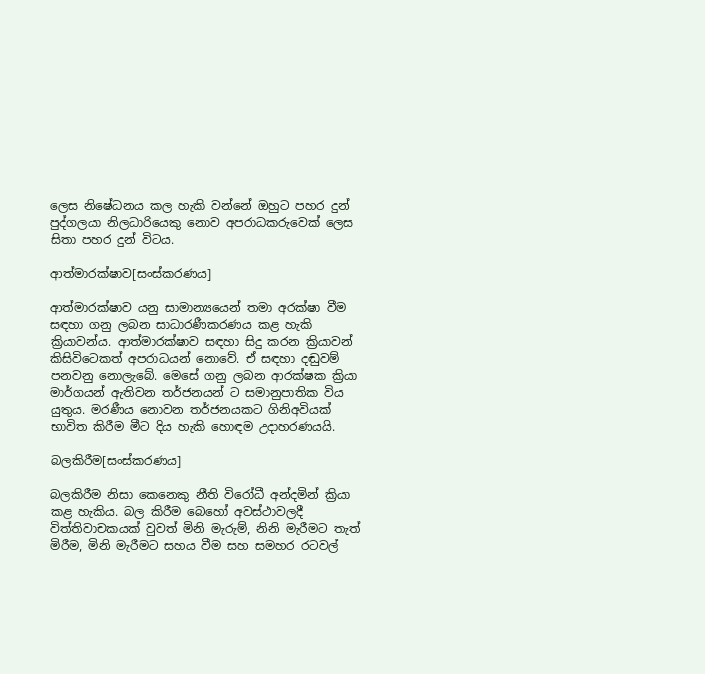ලෙස නිෂේධනය කල හැකි වන්නේ ඔහුට පහර දුන් පුද්ගලයා නිලධාරියෙකු නොව අපරාධකරුවෙක් ලෙස සිතා පහර දුන් විටය.

ආත්මාරක්ෂාව[සංස්කරණය]

ආත්මාරක්ෂාව යනු සාමාන්‍යයෙන් තමා අරක්ෂා වීම සඳහා ගනු ලබන සාධාරණීකරණය කළ හැකි ක්‍රියාවන්ය. ආත්මාරක්ෂාව සඳහා සිදු කරන ක්‍රියාවන් කිසිවිටෙකත් අපරාධයන් නොවේ. ඒ සඳහා දඬුවම් පනවනු නොලැබේ. මෙසේ ගනු ලබන ආරක්ෂක ක්‍රියා මාර්ගයන් ඇතිවන තර්ජනයන් ට සමානුපාතික විය යුතුය. මරණීය නොවන තර්ජනයකට ගිනිඅවියක් භාවිත කිරීම මීට දිය හැකි හොඳම උදාහරණයයි.

බලකිරීම[සංස්කරණය]

බලකිරීම නිසා කෙනෙකු නීති විරෝධී අන්දමින් ක්‍රියා කළ හැකිය. බල කිරීම බෙහෝ අවස්ථාවලදී විත්තිවාචකයක් වුවත් මිනි මැරුම්, නිනි මැරීමට තැත් මිරීම, මිනි මැරීමට සහය වීම සහ සමහර රටවල්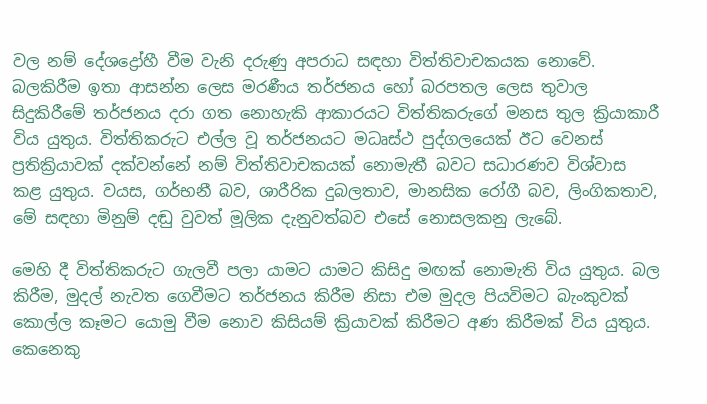වල නම් දේශද්‍රෝහී වීම වැනි දරුණු අපරාධ සඳහා විත්තිවාචකයක නොවේ. බලකිරීම ඉතා ආසන්න ලෙස මරණීය තර්ජනය හෝ බරපතල ලෙස තුවාල සිදුකිරීමේ තර්ජනය දරා ගත නොහැකි ආකාරයට විත්තිකරුගේ මනස තුල ක්‍රියාකාරී විය යුතුය. විත්තිකරුට එල්ල වූ තර්ජනයට මධෘස්ථ පුද්ගලයෙක් ඊට වෙනස් ප්‍රතික්‍රියාවක් දක්වන්නේ නම් විත්තිවාචකයක් නොමැතී බවට සධාරණව විශ්වාස කළ යුතුය. වයස, ගර්භනී බව, ශාරීරික දුබලතාව, මානසික රෝගී බව, ලිංගිකතාව, මේ සඳහා මිනුම් දඬු වුවත් මූලික දැනුවත්බව එසේ නොසලකනු ලැබේ.

මෙහි දී විත්තිකරුට ගැලවී පලා යාමට යාමට කිසිදු මඟක් නොමැති විය යුතුය. බල කිරීම, මුදල් නැවත ගෙවීමට තර්ජනය කිරීම නිසා එම මුදල පියවිමට බැංකුවක් කොල්ල කෑමට යොමු වීම නොව කිසියම් ක්‍රියාවක් කිරීමට අණ කිරීමක් විය යුතුය. කෙනෙකු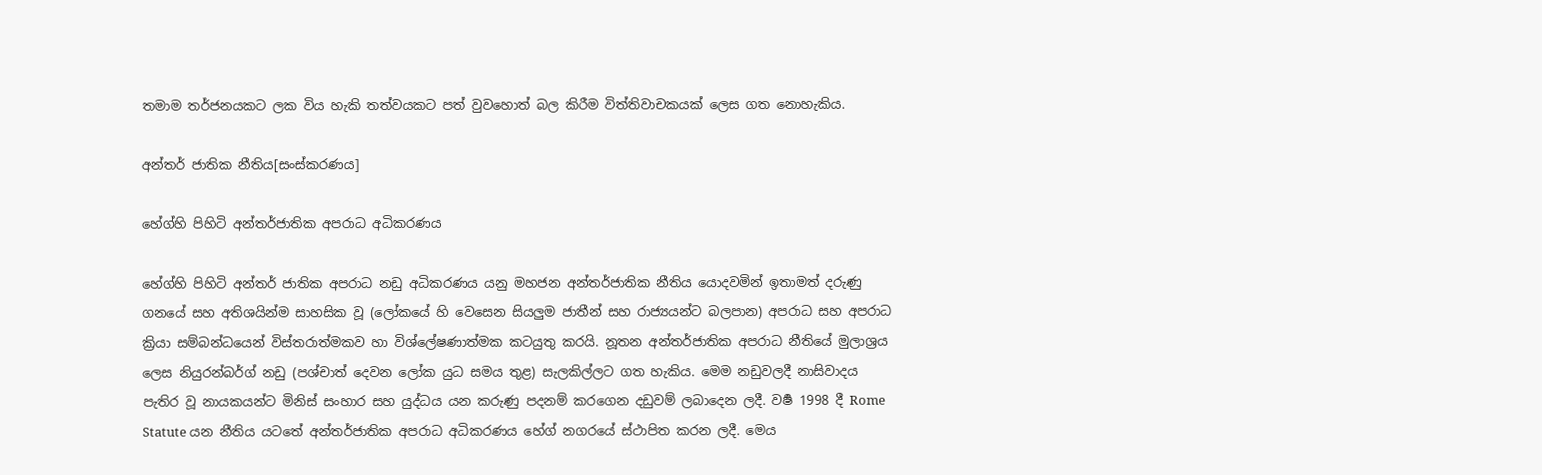තමාම තර්ජනයකට ලක විය හැකි තත්වයකට පත් වුවහොත් බල කිරීම විත්තිවාචකයක් ලෙස ගත නොහැකිය.

අන්තර් ජාතික නීතිය[සංස්කරණය]

හේග්හි පිහිටි අන්තර්ජාතික අපරාධ අධිකරණය

හේග්හි පිහිටි අන්තර් ජාතික අපරාධ නඩු අධිකරණය යනු මහජන අන්තර්ජාතික නීතිය යොදවමින් ඉතාමත් දරුණු ගනයේ සහ අතිශයින්ම සාහසික වූ (ලෝකයේ හි වෙසෙන සියලුම ජාතීන් සහ රාජ්‍යයන්ට බලපාන) අපරාධ සහ අපරාධ ක්‍රියා සම්බන්ධයෙන් විස්තරාත්මකව හා විශ්ලේෂණාත්මක කටයුතු කරයි. නූතන අන්තර්ජාතික අපරාධ නීතියේ මුලාශ්‍රය ලෙස නියුරන්බර්ග් නඩු (පශ්චාත් දෙවන ලෝක යුධ සමය තුළ) සැලකිල්ලට ගත හැකිය. මෙම නඩුවලදී නාසිවාදය පැතිර වූ නායකයන්ට මිනිස් සංහාර සහ යුද්ධය යන කරුණු පදනම් කරගෙන දඩුවම් ලබාදෙන ලදී. වර්‍ෂ 1998 දී Rome Statute යන නීතිය යටතේ අන්තර්ජාතික අපරාධ අධිකරණය හේග් නග‍රයේ ස්ථාපිත කරන ලදී. මෙය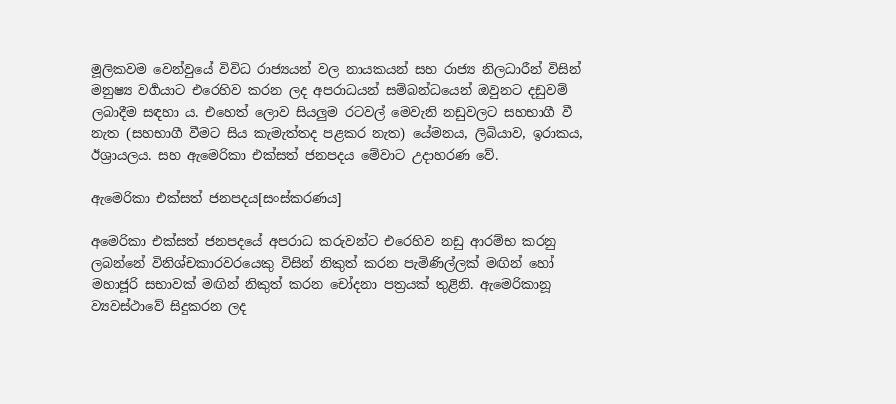මූලිකවම වෙන්වුයේ විවිධ රාජ්‍යයන් වල නායකයන් සහ රාජ්‍ය නිලධාරීන් විසින් මනුෂ්‍ය වර්‍ගයාට එරෙහිව කරන ලද අපරාධයන් සම්බන්ධයෙන් ඔවුනට දඩුවම් ලබාදීම සඳහා ය. එහෙත් ලොව සියලුම රටවල් මෙවැනි නඩුවලට සහභාගී වී නැත (සහභාගී වීමට සිය කැමැත්තද පළකර නැත) යේමනය, ලිබියාව, ඉරාකය, ඊශ්‍රායලය. සහ ඇමෙරිකා එක්සත් ජනපදය මේවාට උදාහරණ ‍වේ.

ඇමෙරිකා එක්සත් ජනපදය[සංස්කරණය]

අමෙරිකා එක්සත් ජනපදයේ අපරාධ කරුවන්ට එරෙහිව නඩු ආරම්භ කරනු ලබන්නේ විනිශ්චකාරවරයෙකු විසින් නිකුත් කරන පැමිණිල්ලක් මඟින් හෝ මහාජූරි සභාවක් මඟින් නිකුත් කරන චෝදනා පත්‍රයක් තුළිනි. ඇමෙරිකානූ ව්‍යවස්ථාවේ සිදුකරන ලද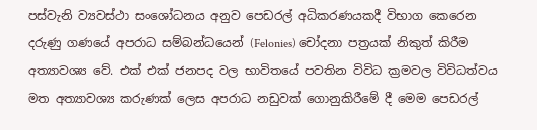පස්වැනි ව්‍යවස්ථා සංශෝධනය අනුව පෙඩරල් අධිකරණයකදී විභාග කෙරෙන දරුණු ගණයේ අපරාධ සම්බන්ධයෙන් (Felonies) චෝදනා පත්‍රයක් නිකුත් කිරීම අත්‍යාවශ්‍ය වේ. එක් එක් ජනපද වල භාවිතයේ පවතින විවිධ ක්‍රමවල විවිධත්වය මත අත්‍යාවශ්‍ය කරුණක් ලෙස අපරාධ නඩුවක් ‍ගොනුකිරීමේ දී මෙම පෙඩරල්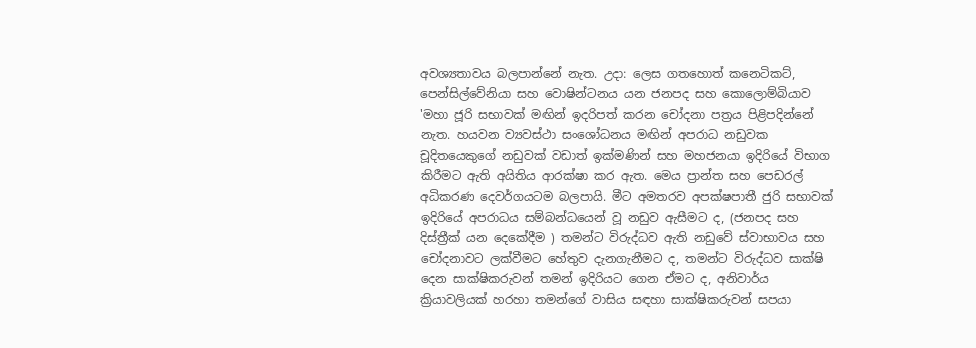අවශ්‍යතාවය බලපාන්නේ නැත. උදා: ලෙස ගතහොත් කනෙටිකට්, පෙන්සිල්වේනියා සහ වොෂින්ටනය ‍යන ජනපද සහ කොලොම්බියාව 'මහා ජූරි සභාවක් මඟින් ඉදරිපත් කරන චෝදනා පත්‍රය පිළිපදින්නේ නැත. හයවන ව්‍යවස්ථා සංශෝධනය මඟින් අපරාධ නඩුවක චූදිතයෙකුගේ නඩුවක් වඩාත් ඉක්මණින් සහ මහජනයා ඉදිරියේ විභාග කිරීමට ඇති අයිතිය ආරක්ෂා කර ඇත. මෙය ප්‍රාන්ත සහ පෙඩරල් අධිකරණ දෙවර්ගයටම බලපායි. මීට අමතරව අපක්ෂපාතී ජුරි සභාවක් ඉදිරියේ අපරාධය සම්බන්ධයෙන් වූ නඩුව ඇසීමට ද, (ජනපද සහ දිස්ත්‍රීක් යන දෙකේදීම ) තමන්ට විරුද්ධව ඇති නඩුවේ ස්වාභාවය සහ චෝදනාවට ලක්වීමට හේතුව දැනගැනීමට ද, තමන්ට විරුද්ධව සාක්ෂි දෙන සාක්ෂිකරුවන් තමන් ඉදිරියට ගෙන ඒමට ද, අනිවාර්ය ක්‍රියාවලියක් හරහා තමන්ගේ වාසිය සඳහා සාක්ෂිකරුවන් සපයා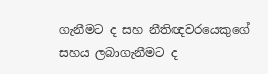ගැනීමට ද සහ නීතිඥවරයෙකුගේ සහය ලබාගැනීමට ද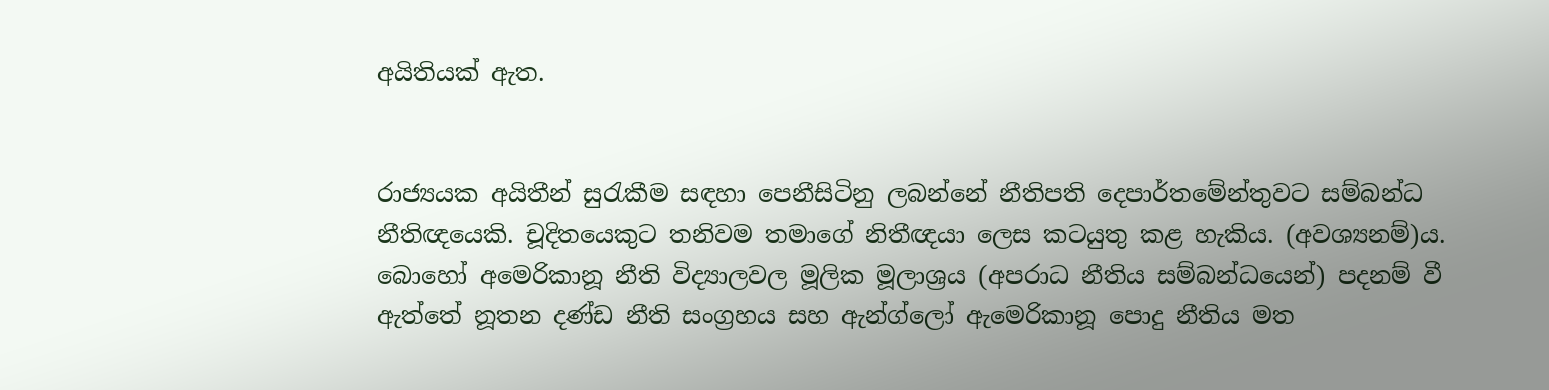අයිතියක් ඇත.


රාජ්‍යයක අයිතීන් සුරැකීම සඳහා පෙනීසිටිනු ලබන්නේ නීතිපති දෙපාර්තමේන්තුව‍ට සම්බන්ධ නීතිඥයෙකි. චූදිතයෙකුට තනිවම තමාගේ නිතීඥයා ලෙස කටයුතු කළ හැකිය. (අවශ්‍යනම්)ය. බොහෝ අමෙරිකානූ නීති විද්‍යාලවල මූලික මූලාශ්‍රය (අපරාධ නීතිය සම්බන්ධයෙන්) පදනම් වී ඇත්තේ නූතන දණ්ඩ නීති සංග්‍රහය සහ ඇන්ග්ලෝ ඇමෙරිකානූ පොදු නීතිය මත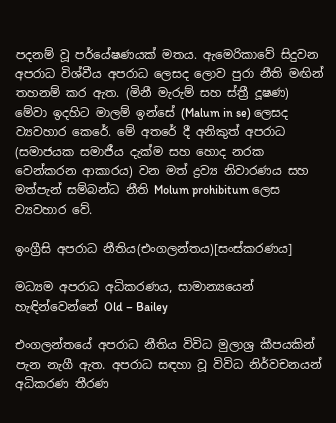පදනම් වූ පර්යේෂණයක් මතය. ඇමෙරිකාවේ සිදුවන අපරාධ විශ්වීය අපරාධ ලෙසද ‍‍ලොව පුරා නීති මඟින් තහනම් කර ඇත. (මිනී මැරුම් සහ ස්ත්‍රී දූෂණ) මේවා ඉදහිට මාලම් ඉන්සේ (Malum in se) ලෙසද ව්‍යවහාර කෙරේ. මේ අතරේ දී අනිකුත් අපරාධ (සමාජයක සමාජීය දැක්ම සහ හොද නරක වෙන්කරන ආකාරය) වන මත් ද්‍රව්‍ය නිවාරණය සහ මත්පැන් සම්බන්ධ නීති Molum prohibitum ලෙස ව්‍යවහාර වේ.

ඉංග්‍රීසි අපරාධ නීතිය(එංගලන්තය)[සංස්කරණය]

මධ්‍යම අපරාධ අධිකරණය, සාමාන්‍යයෙන් හැඳින්වෙන්නේ Old – Bailey

එංගලන්තයේ අපරාධ නීතිය විවිධ මුලාශ්‍ර කීපයකින් පැන නැගී ඇත. අපරාධ සඳහා වූ විවිධ නිර්වචනයන් අධිකරණ තීරණ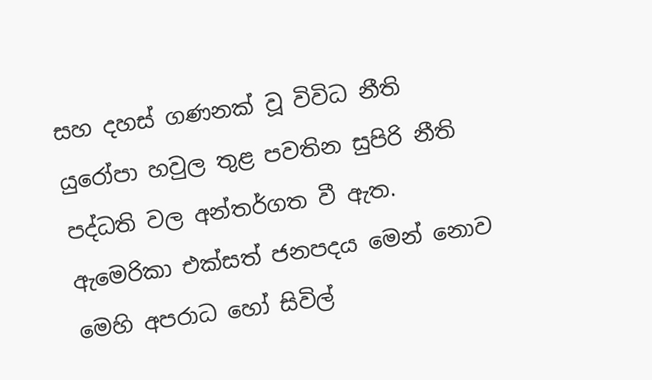සහ දහස් ගණනක් වූ විවිධ නීති යුරෝපා හවුල තුළ පවතින සුපිරි නීති පද්ධති වල අන්තර්ගත වී ඇත. ඇමෙරිකා එක්සත් ජනපදය මෙන් නොව මෙහි අපරාධ හෝ සිවිල්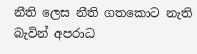නීති ලෙස නීති ගතකොට නැති බැවින් අපරාධ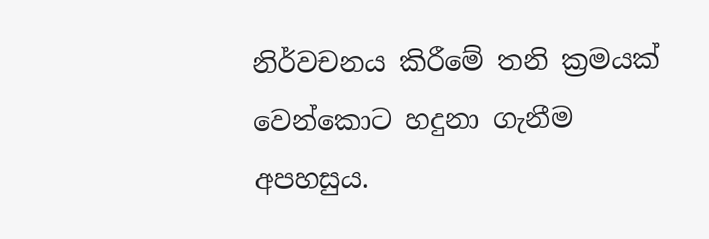නිර්වචනය කිරීමේ තනි ක්‍රමයක් වෙන්කොට හදුනා ගැනීම අපහසුය.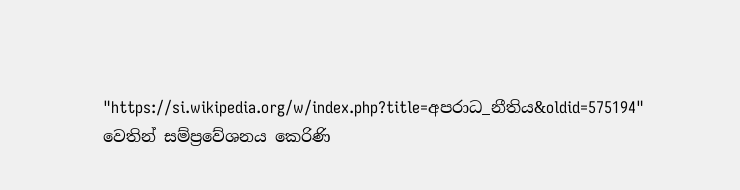"https://si.wikipedia.org/w/index.php?title=අපරාධ_නීතිය&oldid=575194" වෙතින් සම්ප්‍රවේශනය කෙරිණි